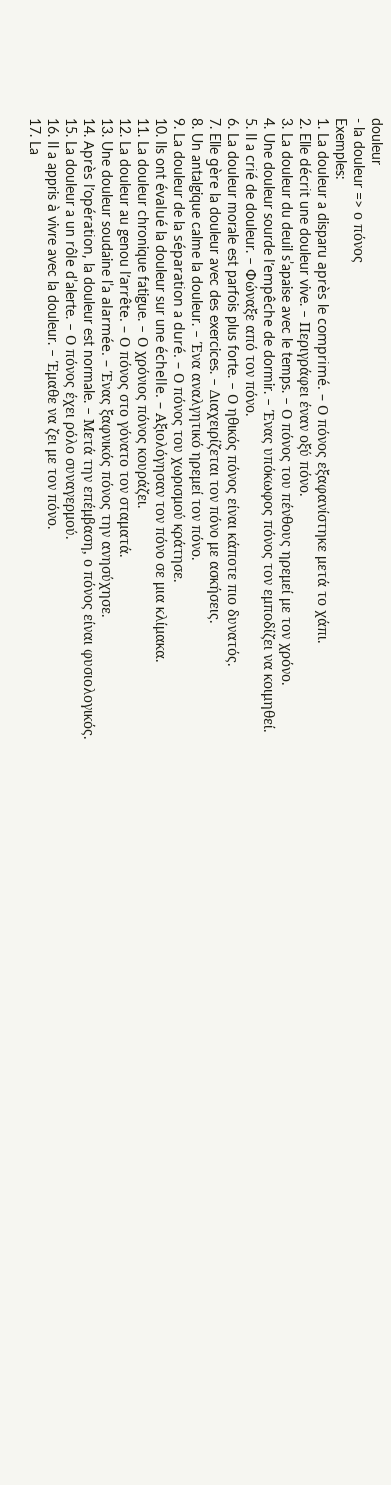douleur
- la douleur => ο πόνος
Exemples:
1. La douleur a disparu après le comprimé. – Ο πόνος εξαφανίστηκε μετά το χάπι.
2. Elle décrit une douleur vive. – Περιγράφει έναν οξύ πόνο.
3. La douleur du deuil s’apaise avec le temps. – Ο πόνος του πένθους ηρεμεί με τον χρόνο.
4. Une douleur sourde l’empêche de dormir. – Ένας υπόκωφος πόνος τον εμποδίζει να κοιμηθεί.
5. Il a crié de douleur. – Φώναξε από τον πόνο.
6. La douleur morale est parfois plus forte. – Ο ηθικός πόνος είναι κάποτε πιο δυνατός.
7. Elle gère la douleur avec des exercices. – Διαχειρίζεται τον πόνο με ασκήσεις.
8. Un antalgique calme la douleur. – Ένα αναλγητικό ηρεμεί τον πόνο.
9. La douleur de la séparation a duré. – Ο πόνος του χωρισμού κράτησε.
10. Ils ont évalué la douleur sur une échelle. – Αξιολόγησαν τον πόνο σε μια κλίμακα.
11. La douleur chronique fatigue. – Ο χρόνιος πόνος κουράζει.
12. La douleur au genou l’arrête. – Ο πόνος στο γόνατο τον σταματά.
13. Une douleur soudaine l’a alarmée. – Ένας ξαφνικός πόνος την ανησύχησε.
14. Après l’opération, la douleur est normale. – Μετά την επέμβαση, ο πόνος είναι φυσιολογικός.
15. La douleur a un rôle d’alerte. – Ο πόνος έχει ρόλο συναγερμού.
16. Il a appris à vivre avec la douleur. – Έμαθε να ζει με τον πόνο.
17. La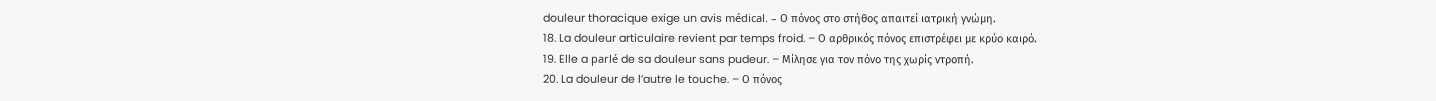douleur thoracique exige un avis médical. – Ο πόνος στο στήθος απαιτεί ιατρική γνώμη.
18. La douleur articulaire revient par temps froid. – Ο αρθρικός πόνος επιστρέφει με κρύο καιρό.
19. Elle a parlé de sa douleur sans pudeur. – Μίλησε για τον πόνο της χωρίς ντροπή.
20. La douleur de l’autre le touche. – Ο πόνος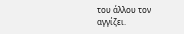του άλλου τον αγγίζει.